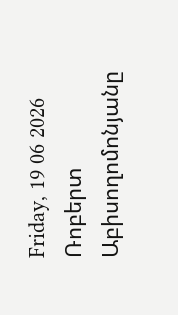Friday, 19 06 2026
Ռոբերտ Աբիսողոմոնյանը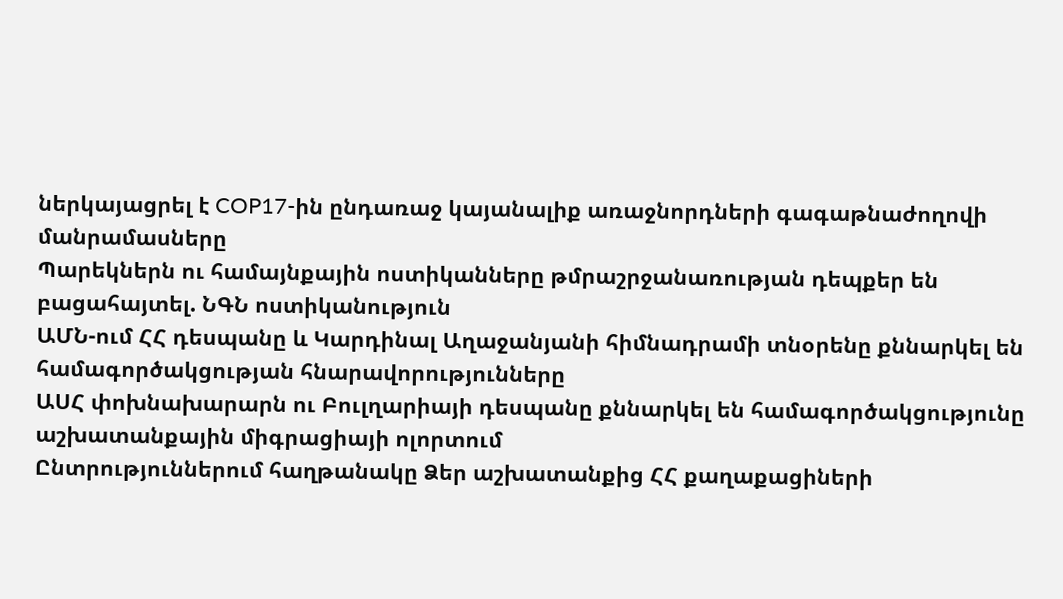ներկայացրել է COP17-ին ընդառաջ կայանալիք առաջնորդների գագաթնաժողովի մանրամասները
Պարեկներն ու համայնքային ոստիկանները թմրաշրջանառության դեպքեր են բացահայտել. ՆԳՆ ոստիկանություն
ԱՄՆ-ում ՀՀ դեսպանը և Կարդինալ Աղաջանյանի հիմնադրամի տնօրենը քննարկել են համագործակցության հնարավորությունները
ԱՍՀ փոխնախարարն ու Բուլղարիայի դեսպանը քննարկել են համագործակցությունը աշխատանքային միգրացիայի ոլորտում
Ընտրություններում հաղթանակը Ձեր աշխատանքից ՀՀ քաղաքացիների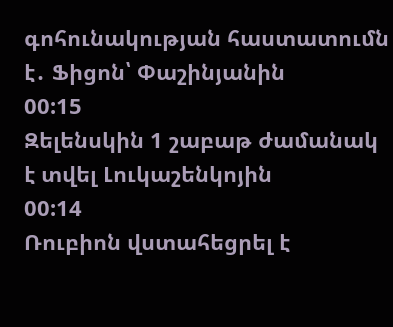գոհունակության հաստատումն է․ Ֆիցոն՝ Փաշինյանին
00:15
Զելենսկին 1 շաբաթ ժամանակ է տվել Լուկաշենկոյին
00:14
Ռուբիոն վստահեցրել է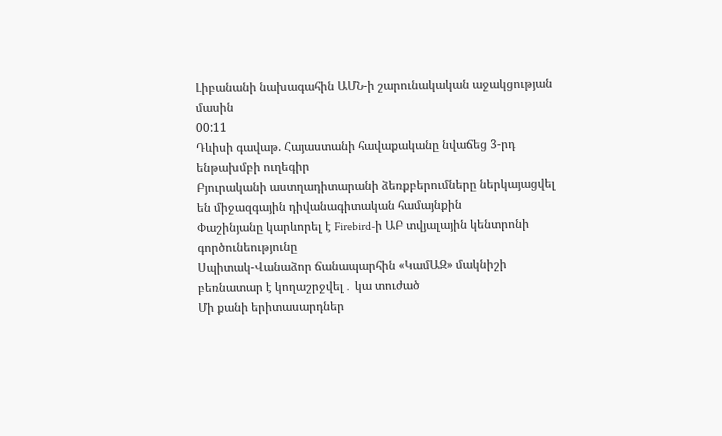Լիբանանի նախագահին ԱՄՆ-ի շարունակական աջակցության մասին
00:11
Դևիսի գավաթ. Հայաստանի հավաքականը նվաճեց 3-րդ ենթախմբի ուղեգիր
Բյուրականի աստղադիտարանի ձեռքբերումները ներկայացվել են միջազգային դիվանագիտական համայնքին
Փաշինյանը կարևորել է Firebird-ի ԱԲ տվյալային կենտրոնի գործունեությունը
Սպիտակ-Վանաձոր ճանապարհին «ԿամԱԶ» մակնիշի բեռնատար է կողաշրջվել․ կա տուժած
Մի քանի երիտասարդներ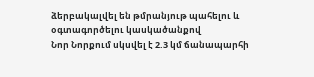ձերբակալվել են թմրանյութ պահելու և օգտագործելու կասկածանքով
Նոր Նորքում սկսվել է 2.3 կմ ճանապարհի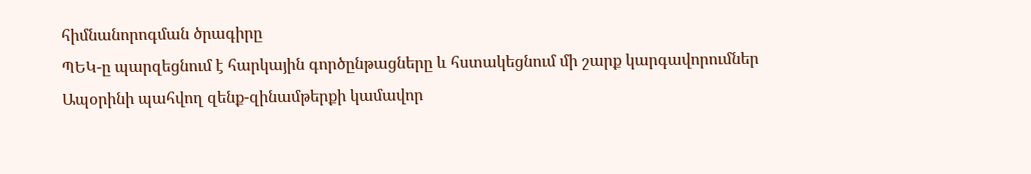հիմնանորոգման ծրագիրը
ՊԵԿ-ը պարզեցնում է հարկային գործընթացները և հստակեցնում մի շարք կարգավորումներ
Ապօրինի պահվող զենք-զինամթերքի կամավոր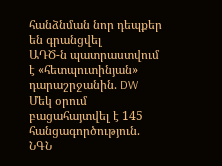հանձնման նոր դեպքեր են գրանցվել
ԱԴԾ-ն պատրաստվում է «հետպուտինյան» դարաշրջանին. DW
Մեկ օրում բացահայտվել է 145 հանցագործություն. ՆԳՆ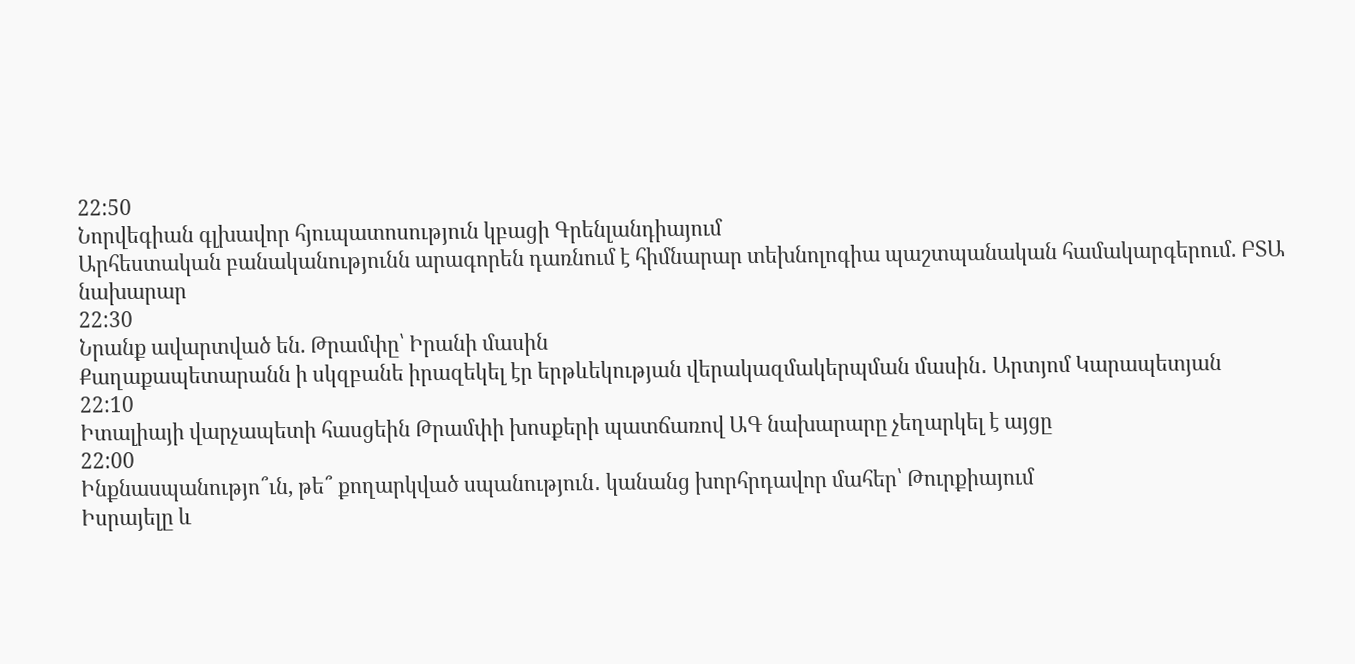22:50
Նորվեգիան գլխավոր հյուպատոսություն կբացի Գրենլանդիայում
Արհեստական բանականությունն արագորեն դառնում է հիմնարար տեխնոլոգիա պաշտպանական համակարգերում. ԲՏԱ նախարար
22:30
Նրանք ավարտված են. Թրամփը՝ Իրանի մասին
Քաղաքապետարանն ի սկզբանե իրազեկել էր երթևեկության վերակազմակերպման մասին․ Արտյոմ Կարապետյան
22:10
Իտալիայի վարչապետի հասցեին Թրամփի խոսքերի պատճառով ԱԳ նախարարը չեղարկել է այցը
22:00
Ինքնասպանությո՞ւն, թե՞ քողարկված սպանություն․ կանանց խորհրդավոր մահեր՝ Թուրքիայում
Իսրայելը և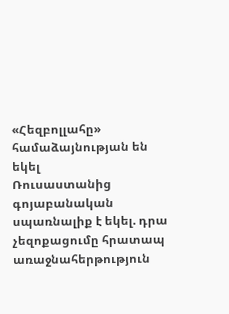«Հեզբոլլահը» համաձայնության են եկել
Ռուսաստանից գոյաբանական սպառնալիք է եկել. դրա չեզոքացումը հրատապ առաջնահերթություն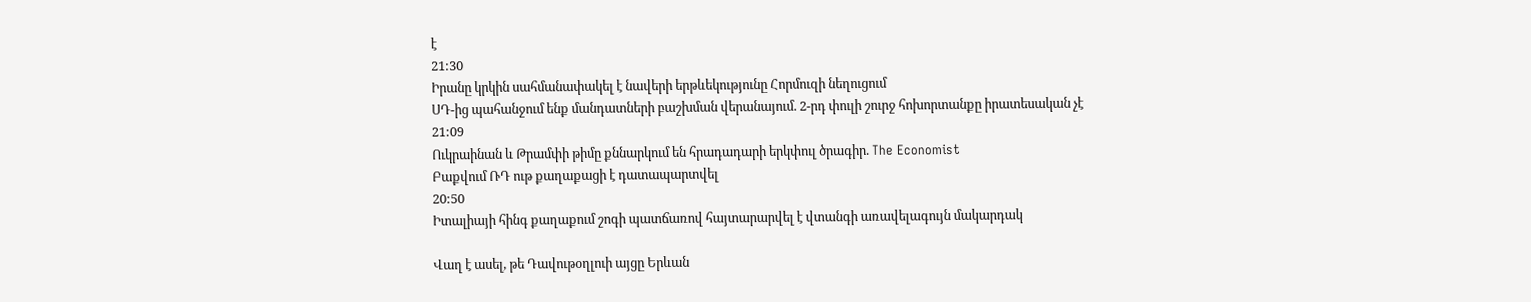է
21:30
Իրանը կրկին սահմանափակել է նավերի երթևեկությունը Հորմուզի նեղուցում
ՍԴ-ից պահանջում ենք մանդատների բաշխման վերանայում. 2-րդ փուլի շուրջ հոխորտանքը իրատեսական չէ
21:09
Ուկրաինան և Թրամփի թիմը քննարկում են հրադադարի երկփուլ ծրագիր. The Economist
Բաքվում ՌԴ ութ քաղաքացի է դատապարտվել
20:50
Իտալիայի հինգ քաղաքում շոգի պատճառով հայտարարվել է վտանգի առավելագույն մակարդակ

Վաղ է ասել, թե Դավութօղլուի այցը Երևան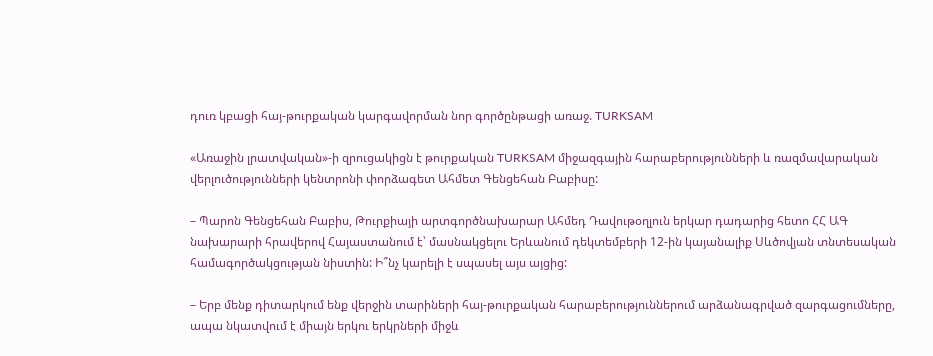դուռ կբացի հայ-թուրքական կարգավորման նոր գործընթացի առաջ. TURKSAM

«Առաջին լրատվական»-ի զրուցակիցն է թուրքական TURKSAM միջազգային հարաբերությունների և ռազմավարական վերլուծությունների կենտրոնի փորձագետ Ահմետ Գենցեհան Բաբիսը:

– Պարոն Գենցեհան Բաբիս, Թուրքիայի արտգործնախարար Ահմեդ Դավութօղլուն երկար դադարից հետո ՀՀ ԱԳ նախարարի հրավերով Հայաստանում է՝ մասնակցելու Երևանում դեկտեմբերի 12-ին կայանալիք Սևծովյան տնտեսական համագործակցության նիստին: Ի՞նչ կարելի է սպասել այս այցից:

– Երբ մենք դիտարկում ենք վերջին տարիների հայ-թուրքական հարաբերություններում արձանագրված զարգացումները, ապա նկատվում է միայն երկու երկրների միջև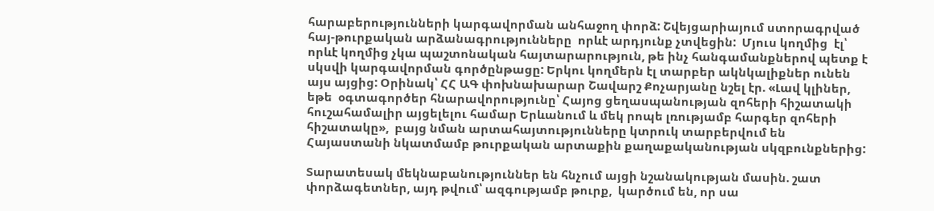հարաբերությունների կարգավորման անհաջող փորձ: Շվեյցարիայում ստորագրված հայ-թուրքական արձանագրությունները  որևէ արդյունք չտվեցին:  Մյուս կողմից  էլ՝ որևէ կողմից չկա պաշտոնական հայտարարություն, թե ինչ հանգամանքներով պետք է սկսվի կարգավորման գործընթացը: Երկու կողմերն էլ տարբեր ակնկալիքներ ունեն այս այցից: Օրինակ՝ ՀՀ ԱԳ փոխնախարար Շավարշ Քոչարյանը նշել էր. «Լավ կլիներ, եթե  օգտագործեր հնարավորությունը՝ Հայոց ցեղասպանության զոհերի հիշատակի հուշահամալիր այցելելու համար Երևանում և մեկ րոպե լռությամբ հարգեր զոհերի հիշատակը»,  բայց նման արտահայտությունները կտրուկ տարբերվում են Հայաստանի նկատմամբ թուրքական արտաքին քաղաքականության սկզբունքներից:

Տարատեսակ մեկնաբանություններ են հնչում այցի նշանակության մասին. շատ փորձագետներ, այդ թվում՝ ազգությամբ թուրք,  կարծում են, որ սա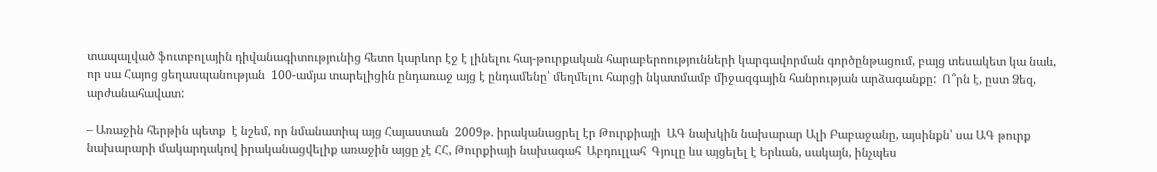տապալված ֆուտբոլային դիվանագիտությունից հետո կարևոր էջ է լինելու հայ-թուրքական հարաբերոությունների կարգավորման գործընթացում, բայց տեսակետ կա նաև, որ սա Հայոց ցեղասպանության  100-ամյա տարելիցին ընդառաջ այց է ընդամենը՝ մեղմելու հարցի նկատմամբ միջազգային հանրության արձագանքը:  Ո՞րն է, ըստ Ձեզ, արժանահավատ:

– Առաջին հերթին պետք  է նշեմ, որ նմանատիպ այց Հայաստան  2009թ. իրականացրել էր Թուրքիայի  ԱԳ նախկին նախարար Ալի Բաբաջանը, այսինքն՝ սա ԱԳ թուրք նախարարի մակարդակով իրականացվելիք առաջին այցը չէ ՀՀ, Թուրքիայի նախագահ  Աբդուլլահ  Գյուլը ևս այցելել է Երևան, սակայն, ինչպես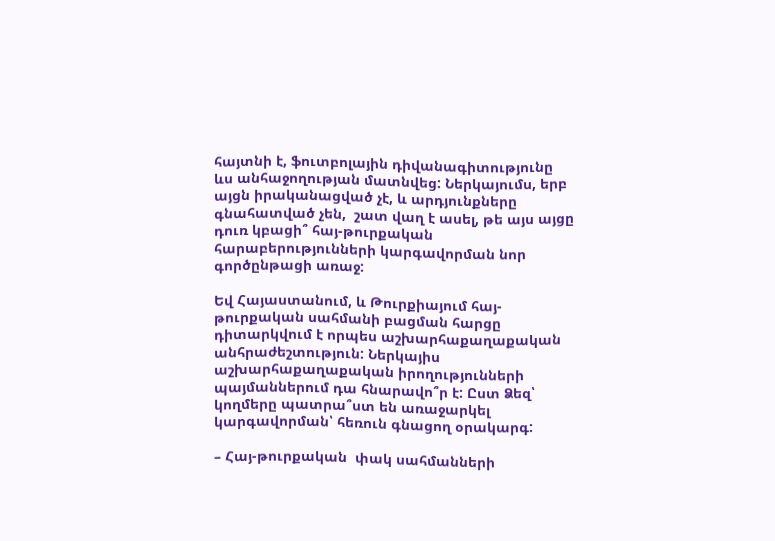հայտնի է, ֆուտբոլային դիվանագիտությունը ևս անհաջողության մատնվեց: Ներկայումս, երբ այցն իրականացված չէ, և արդյունքները գնահատված չեն,  շատ վաղ է ասել, թե այս այցը դուռ կբացի՞ հայ-թուրքական հարաբերությունների կարգավորման նոր գործընթացի առաջ:

Եվ Հայաստանում, և Թուրքիայում հայ-թուրքական սահմանի բացման հարցը դիտարկվում է որպես աշխարհաքաղաքական անհրաժեշտություն: Ներկայիս աշխարհաքաղաքական իրողությունների պայմաններում դա հնարավո՞ր է: Ըստ Ձեզ՝ կողմերը պատրա՞ստ են առաջարկել կարգավորման՝ հեռուն գնացող օրակարգ:

– Հայ-թուրքական  փակ սահմանների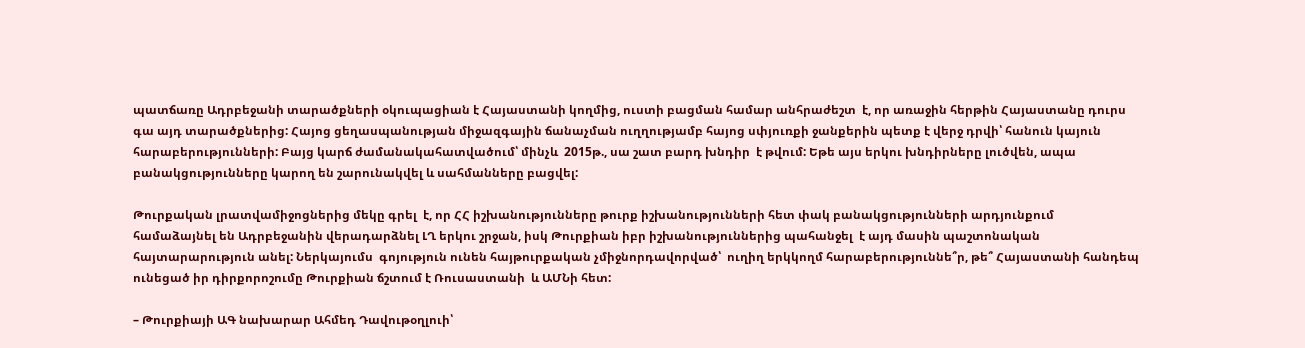պատճառը Ադրբեջանի տարածքների օկուպացիան է Հայաստանի կողմից, ուստի բացման համար անհրաժեշտ  է, որ առաջին հերթին Հայաստանը դուրս գա այդ տարածքներից: Հայոց ցեղասպանության միջազգային ճանաչման ուղղությամբ հայոց սփյուռքի ջանքերին պետք է վերջ դրվի՝ հանուն կայուն հարաբերությունների: Բայց կարճ ժամանակահատվածում՝ մինչև  2015թ., սա շատ բարդ խնդիր  է թվում: Եթե այս երկու խնդիրները լուծվեն, ապա  բանակցությունները կարող են շարունակվել և սահմանները բացվել:

Թուրքական լրատվամիջոցներից մեկը գրել  է, որ ՀՀ իշխանությունները թուրք իշխանությունների հետ փակ բանակցությունների արդյունքում  համաձայնել են Ադրբեջանին վերադարձնել ԼՂ երկու շրջան, իսկ Թուրքիան իբր իշխանություններից պահանջել  է այդ մասին պաշտոնական հայտարարություն անել: Ներկայումս  գոյություն ունեն հայթուրքական չմիջնորդավորված՝  ուղիղ երկկողմ հարաբերություննե՞ր, թե՞ Հայաստանի հանդեպ ունեցած իր դիրքորոշումը Թուրքիան ճշտում է Ռուսաստանի  և ԱՄՆի հետ:

– Թուրքիայի ԱԳ նախարար Ահմեդ Դավութօղլուի՝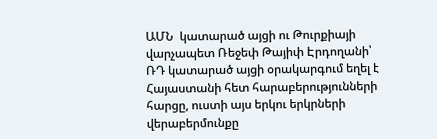ԱՄՆ  կատարած այցի ու Թուրքիայի վարչապետ Ռեջեփ Թայիփ Էրդողանի՝  ՌԴ կատարած այցի օրակարգում եղել է Հայաստանի հետ հարաբերությունների հարցը, ուստի այս երկու երկրների վերաբերմունքը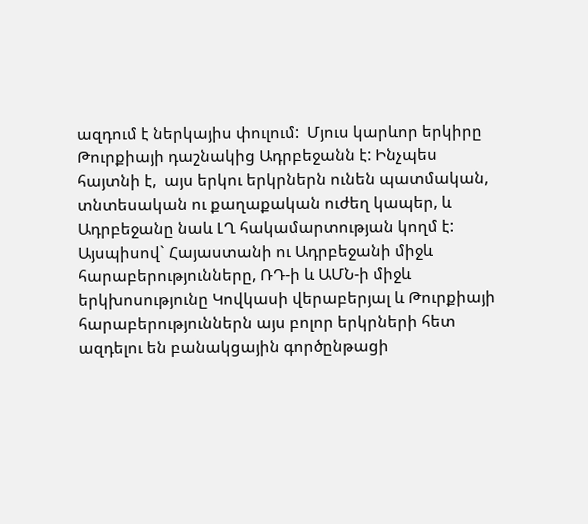ազդում է ներկայիս փուլում:  Մյուս կարևոր երկիրը Թուրքիայի դաշնակից Ադրբեջանն է: Ինչպես հայտնի է,  այս երկու երկրներն ունեն պատմական, տնտեսական ու քաղաքական ուժեղ կապեր, և Ադրբեջանը նաև ԼՂ հակամարտության կողմ է: Այսպիսով` Հայաստանի ու Ադրբեջանի միջև հարաբերությունները, ՌԴ-ի և ԱՄՆ-ի միջև երկխոսությունը Կովկասի վերաբերյալ և Թուրքիայի հարաբերություններն այս բոլոր երկրների հետ ազդելու են բանակցային գործընթացի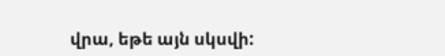վրա, եթե այն սկսվի: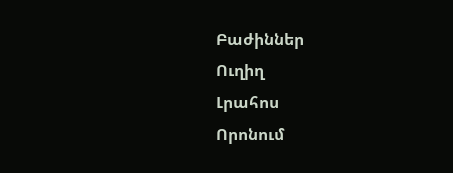Բաժիններ
Ուղիղ
Լրահոս
Որոնում